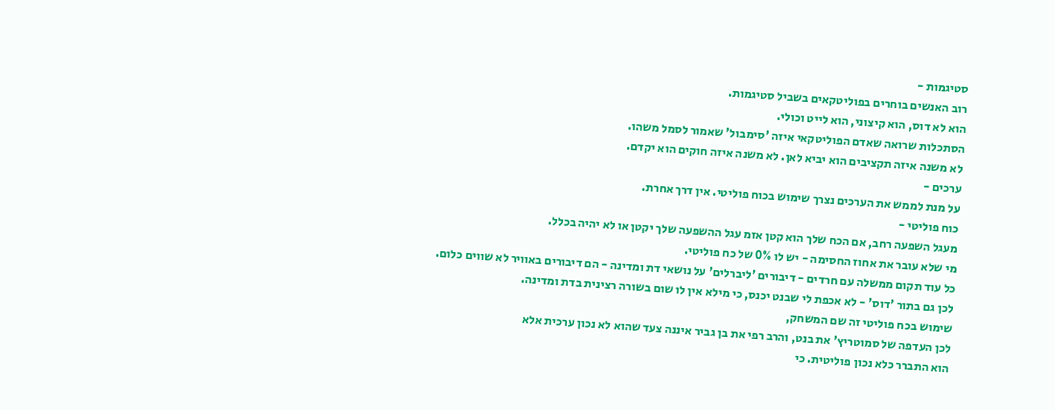סטיגמות -
רוב האנשים בוחרים בפוליטקאים בשביל סטיגמות.
הוא לא דוס, הוא קיצוני, הוא לייט וכולי.
הסתכלות שרואה שאדם הפוליטקאי איזה 'סימבול' שאמור לסמל משהו.
לא משנה איזה תקציבים הוא יביא לאן. לא משנה איזה חוקים הוא יקדם.
ערכים -
על מנת לממש את הערכים נצרך שימוש בכוח פוליטי. אין דרך אחרת.
כוח פוליטי -
מעגל השפעה רחב, אם הכח שלך הוא קטן אזמ עגל ההשפעה שלך יקטן או לא יהיה בכלל.
מי שלא עובר את אחוז החסימה - יש לו 0% של כח פוליטי.
כל עוד תקום ממשלה עם חרדים - דיבורים 'ליברלים' על נושאי דת ומדינה - הם דיבורים באוויר לא שווים כלום.
לכן גם בתור 'דוס' - לא אכפת לי שבנט יכנס, כי מילא אין לו שום בשורה רצינית בדת ומדינה.
שימוש בכח פוליטי זה שם המשחק,
לכן העדפה של סמוטריץ' את בנט, והרב רפי את בן גביר איננה צעד שהוא לא נכון ערכית אלא
הוא התברר כלא נכון פוליטית. כי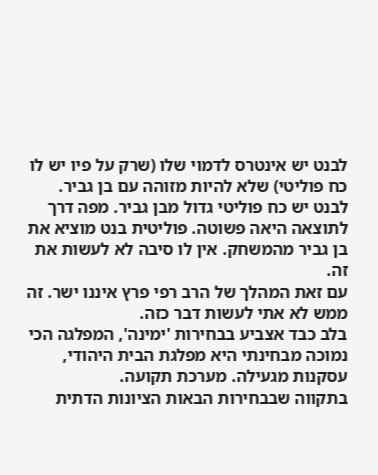לבנט יש אינטרס לדמוי שלו (שרק על פיו יש לו כח פוליטי) שלא להיות מזוהה עם בן גביר.
לבנט יש כח פוליטי גדול מבן גביר. מפה דרך לתוצאה היאה פשוטה. פוליטית בנט מוציא את בן גביר מהמשחק. אין לו סיבה לא לעשות את זה.
עם זאת המהלך של הרב רפי פרץ איננו ישר. זה ממש לא אתי לעשות דבר כזה.
בלב כבד אצביע בבחירות 'ימינה', המפלגה הכי נמוכה מבחינתי היא מפלגת הבית היהודי, עסקנות מגעילה. מערכת תקועה.
בתקווה שבבחירות הבאות הציונות הדתית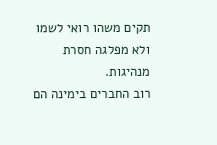תקים משהו רואי לשמו ולא מפלגה חסרת מנהיגות.
רוב החברים בימינה הם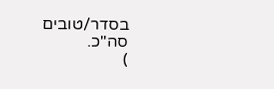בסדר/טובים סה"כ.
)